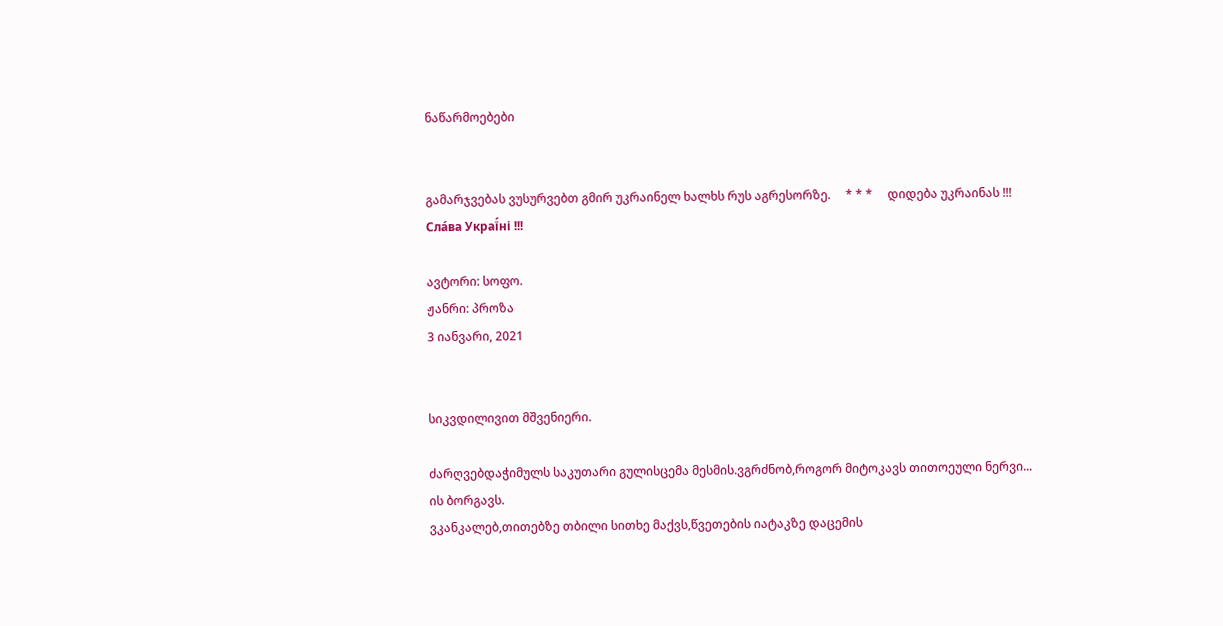ნაწარმოებები


გამარჯვებას ვუსურვებთ გმირ უკრაინელ ხალხს რუს აგრესორზე.     * * *     დიდება უკრაინას !!! Сла́ва Украї́ні !!!

ავტორი: სოფო.
ჟანრი: პროზა
3 იანვარი, 2021


სიკვდილივით მშვენიერი.

ძარღვებდაჭიმულს საკუთარი გულისცემა მესმის.ვგრძნობ,როგორ მიტოკავს თითოეული ნერვი...
ის ბორგავს.
ვკანკალებ,თითებზე თბილი სითხე მაქვს,წვეთების იატაკზე დაცემის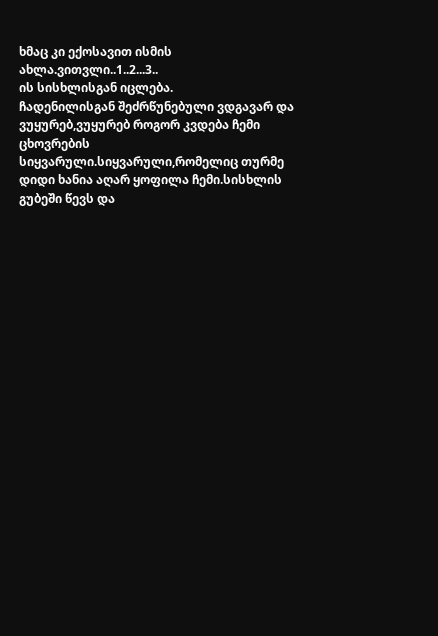ხმაც კი ექოსავით ისმის ახლა.ვითვლი..1..2...3..
ის სისხლისგან იცლება.
ჩადენილისგან შეძრწუნებული ვდგავარ და ვუყურებ,ვუყურებ როგორ კვდება ჩემი ცხოვრების სიყვარული.სიყვარული,რომელიც თურმე დიდი ხანია აღარ ყოფილა ჩემი.სისხლის გუბეში წევს და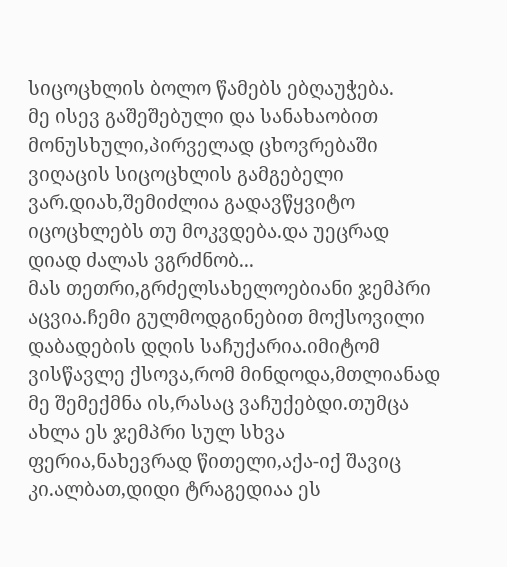სიცოცხლის ბოლო წამებს ებღაუჭება.
მე ისევ გაშეშებული და სანახაობით მონუსხული,პირველად ცხოვრებაში  ვიღაცის სიცოცხლის გამგებელი ვარ.დიახ,შემიძლია გადავწყვიტო იცოცხლებს თუ მოკვდება.და უეცრად დიად ძალას ვგრძნობ...
მას თეთრი,გრძელსახელოებიანი ჯემპრი აცვია.ჩემი გულმოდგინებით მოქსოვილი დაბადების დღის საჩუქარია.იმიტომ ვისწავლე ქსოვა,რომ მინდოდა,მთლიანად მე შემექმნა ის,რასაც ვაჩუქებდი.თუმცა ახლა ეს ჯემპრი სულ სხვა ფერია,ნახევრად წითელი,აქა-იქ შავიც კი.ალბათ,დიდი ტრაგედიაა ეს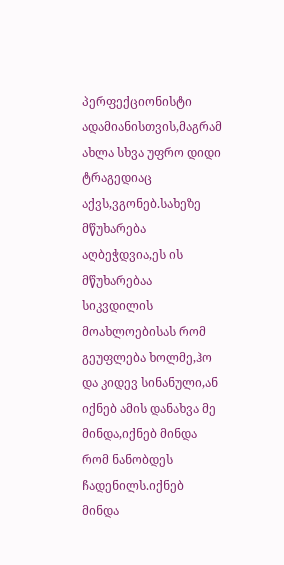პერფექციონისტი ადამიანისთვის,მაგრამ ახლა სხვა უფრო დიდი ტრაგედიაც აქვს,ვგონებ.სახეზე მწუხარება აღბეჭდვია,ეს ის მწუხარებაა სიკვდილის მოახლოებისას რომ გეუფლება ხოლმე,ჰო და კიდევ სინანული,ან იქნებ ამის დანახვა მე მინდა,იქნებ მინდა რომ ნანობდეს ჩადენილს.იქნებ მინდა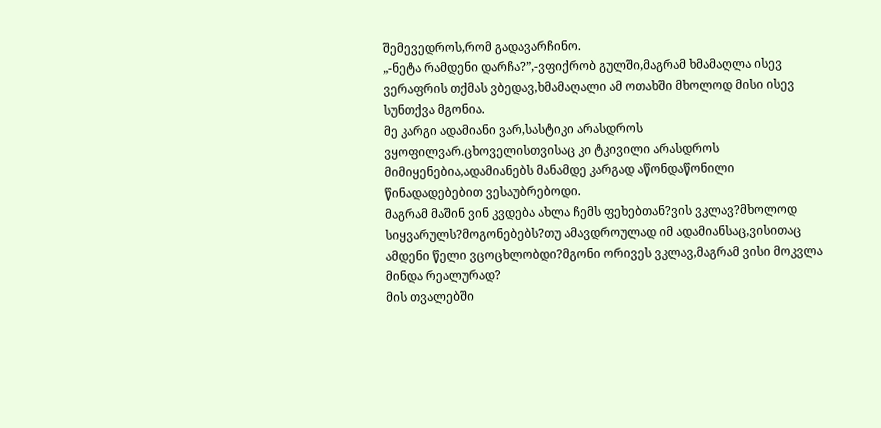შემევედროს,რომ გადავარჩინო.
„-ნეტა რამდენი დარჩა?”,-ვფიქრობ გულში,მაგრამ ხმამაღლა ისევ ვერაფრის თქმას ვბედავ,ხმამაღალი ამ ოთახში მხოლოდ მისი ისევ სუნთქვა მგონია.
მე კარგი ადამიანი ვარ,სასტიკი არასდროს ვყოფილვარ.ცხოველისთვისაც კი ტკივილი არასდროს მიმიყენებია,ადამიანებს მანამდე კარგად აწონდაწონილი წინადადებებით ვესაუბრებოდი.
მაგრამ მაშინ ვინ კვდება ახლა ჩემს ფეხებთან?ვის ვკლავ?მხოლოდ სიყვარულს?მოგონებებს?თუ ამავდროულად იმ ადამიანსაც,ვისითაც ამდენი წელი ვცოცხლობდი?მგონი ორივეს ვკლავ,მაგრამ ვისი მოკვლა მინდა რეალურად?
მის თვალებში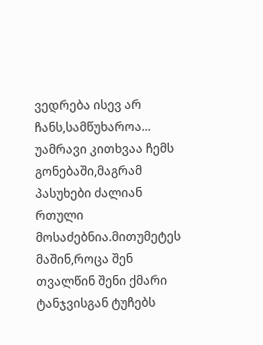ვედრება ისევ არ ჩანს,სამწუხაროა...
უამრავი კითხვაა ჩემს გონებაში,მაგრამ პასუხები ძალიან რთული მოსაძებნია.მითუმეტეს მაშინ,როცა შენ თვალწინ შენი ქმარი ტანჯვისგან ტუჩებს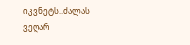იკვნეტს..ძალას ვეღარ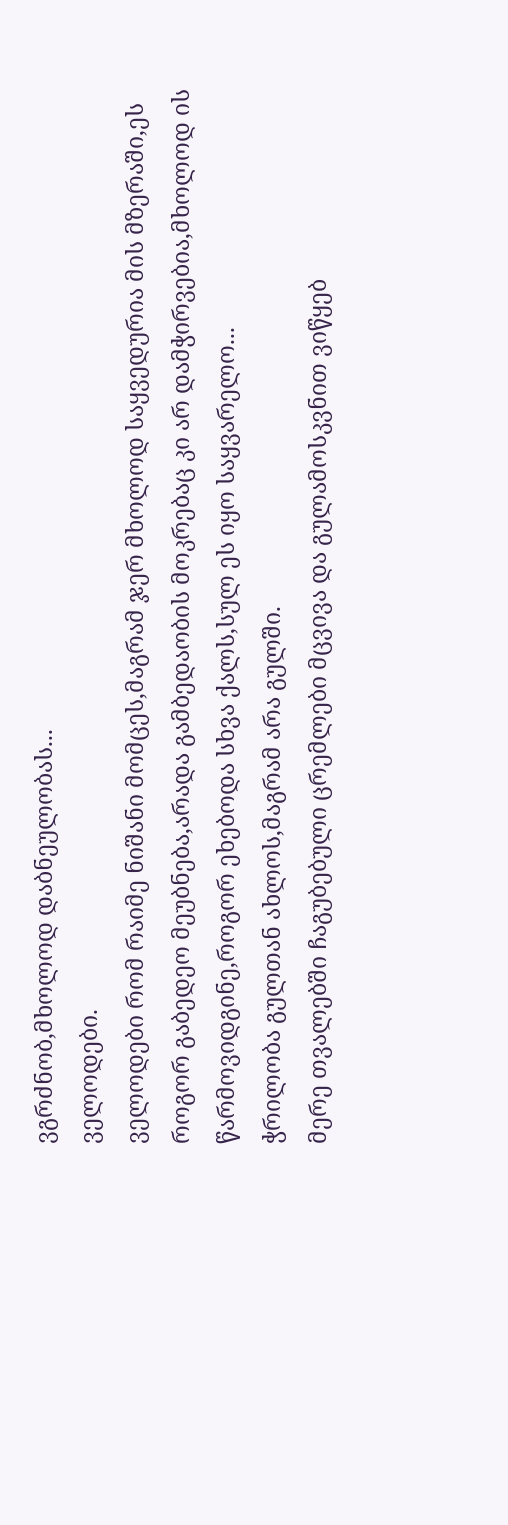ვგრძნობ,მხოლოდ დაბნეულობას...
ველოდები.
ველოდები რომ რაიმე ნიშანი მომცეს,მაგრამ ჯერ მხოლოდ საყვედურია მის მზერაში,ეს როგორ გაბედეო მეუბნება,არადა გამბედაობის მოკრებაც კი არ დამჭირვებია,მხოლოდ ის წარმოვიდგინე,როგორ ეხებოდა სხვა ქალს,სულ ეს იყო საყვარელო...
ჭრილობა გულთან ახლოს,მაგრამ არა გულში.
მერე თვალებში ჩაგუბებული ცრემლები მცვივა და გულამოსკვნით ვიწყებ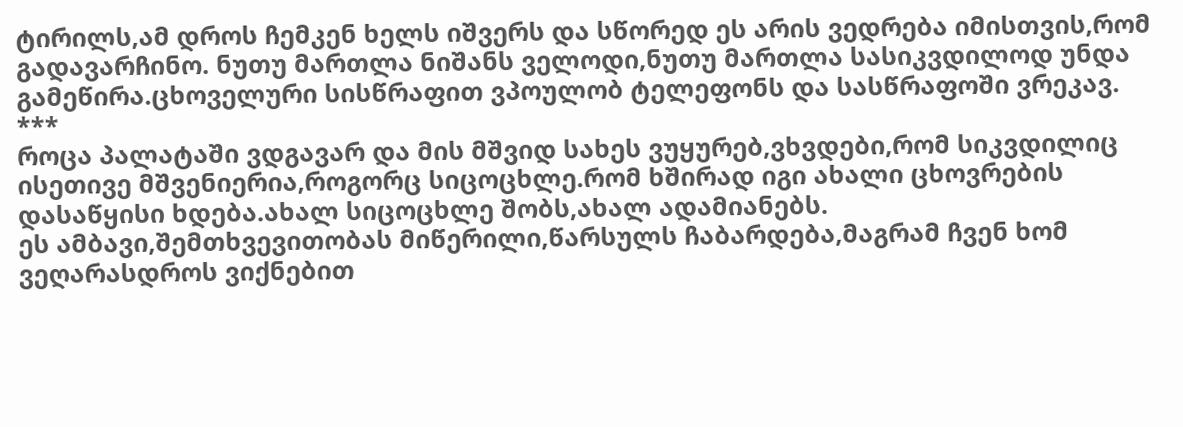ტირილს,ამ დროს ჩემკენ ხელს იშვერს და სწორედ ეს არის ვედრება იმისთვის,რომ გადავარჩინო. ნუთუ მართლა ნიშანს ველოდი,ნუთუ მართლა სასიკვდილოდ უნდა გამეწირა.ცხოველური სისწრაფით ვპოულობ ტელეფონს და სასწრაფოში ვრეკავ.
***
როცა პალატაში ვდგავარ და მის მშვიდ სახეს ვუყურებ,ვხვდები,რომ სიკვდილიც ისეთივე მშვენიერია,როგორც სიცოცხლე.რომ ხშირად იგი ახალი ცხოვრების დასაწყისი ხდება.ახალ სიცოცხლე შობს,ახალ ადამიანებს.
ეს ამბავი,შემთხვევითობას მიწერილი,წარსულს ჩაბარდება,მაგრამ ჩვენ ხომ ვეღარასდროს ვიქნებით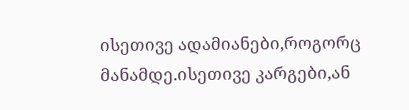ისეთივე ადამიანები,როგორც მანამდე.ისეთივე კარგები,ან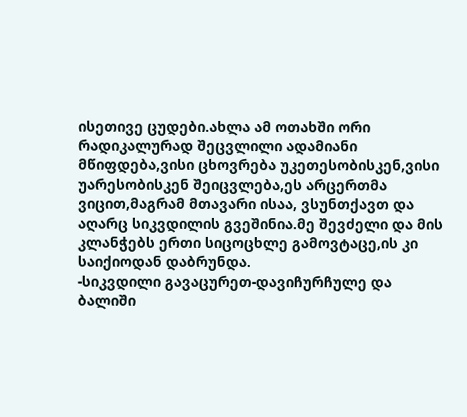ისეთივე ცუდები.ახლა ამ ოთახში ორი რადიკალურად შეცვლილი ადამიანი მწიფდება,ვისი ცხოვრება უკეთესობისკენ,ვისი უარესობისკენ შეიცვლება,ეს არცერთმა ვიცით,მაგრამ მთავარი ისაა, ვსუნთქავთ და აღარც სიკვდილის გვეშინია.მე შევძელი და მის კლანჭებს ერთი სიცოცხლე გამოვტაცე,ის კი საიქიოდან დაბრუნდა.
-სიკვდილი გავაცურეთ-დავიჩურჩულე და ბალიში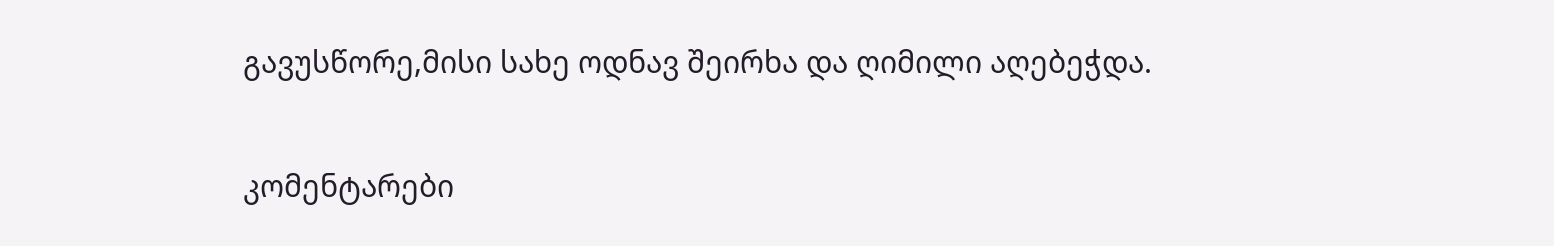გავუსწორე,მისი სახე ოდნავ შეირხა და ღიმილი აღებეჭდა.

კომენტარები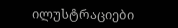ილუსტრაციები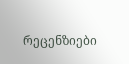რეცენზიები